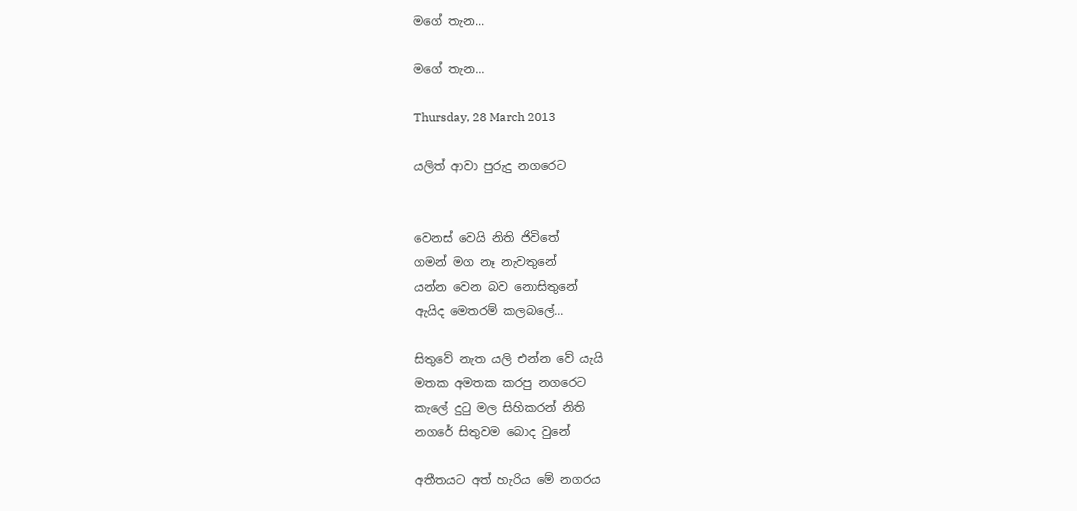මගේ තැන...

මගේ තැන...

Thursday, 28 March 2013

යලිත් ආවා පුරුදු නගරෙට


වෙනස් වෙයි නිති ජිවිතේ
ගමන් මග නෑ නැවතුනේ
යන්න වෙන බව නොසිතුනේ
ඇයිද මෙතරම් කලබලේ...

සිතුවේ නැත යලි එන්න වේ යැයි
මතක අමතක කරපු නගරෙට
කැලේ දු‍ටු මල සිහිකරන් නිති
නගරේ සිතුවම බොද වුනේ

අතීතයට අත් හැරිය මේ නගරය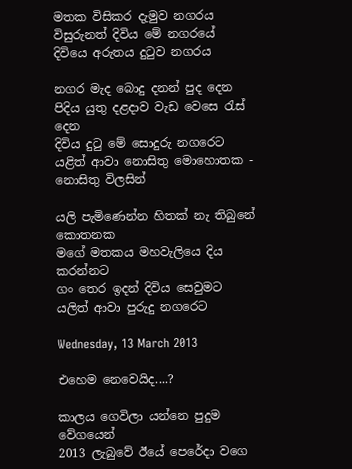මතක විසිකර දැමුව නගරය
විසුරුනත් දිවිය මේ නගරයේ
දිවියෙ අරුතය දු‍ටුව නගරය

නගර මැද බොදු දනන් පුද දෙන
පිදිය යුතු දළදාව වැඩ වෙසෙ ‍රැස් දෙන
දිවිය දු‍ටු මේ සොදුරු නගරෙට
යළිත් ආවා නොසිතු මොහොතක - නොසිතු විලසින්

යලි පැමිණෙන්න හිතක් නැ තිබුනේ කොතනක
මගේ මතකය මහවැලියෙ දිය කරන්නට
ගං තෙර ඉදන් දිවිය සෙවුමට
යලිත් ආවා පුරුදු නගරෙට

Wednesday, 13 March 2013

එහෙම නෙවෙයිද....?

කාලය ගෙවිලා යන්නෙ පුදුම වේගයෙන්
2013 ලැබුවේ ඊයේ පෙරේදා වගෙ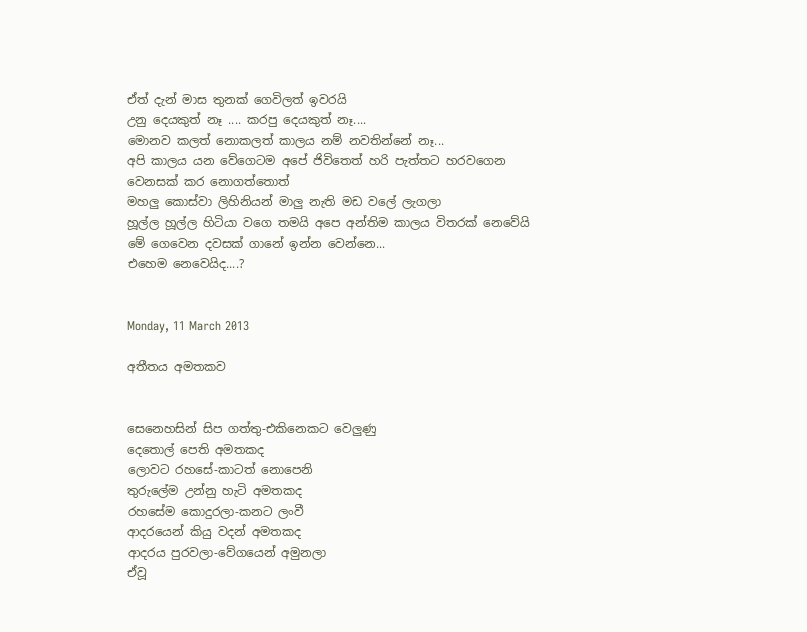ඒත් දැන් මාස තුනක් ගෙවිලත් ඉවරයි
උනු දෙයකුත් නෑ .... කරපු දෙයකුත් නෑ....
මොනව කලත් නොකලත් කාලය නම් නවතින්නේ නෑ...
අපි කාලය යන වේගෙටම අපේ ජිවිතෙත් හරි පැත්තට හරවගෙන
වෙනසක් කර නොගත්තොත්
මහලු කොස්වා ලිහිනියන් මාලු නැති මඩ වලේ ලැගලා
හූල්ල හූල්ල හිටියා වගෙ තමයි අපෙ අන්තිම කාලය විතරක් නෙවේයි
මේ ගෙවෙන දවසක් ගානේ ඉන්න වෙන්නෙ...
එහෙම නෙවෙයිද....?


Monday, 11 March 2013

අතීතය අමතකව


සෙනෙහසින් සිප ගත්තු-එකිනෙකට වෙලුණු
දෙතොල් පෙති අමතකද
ලොවට රහසේ-කාටත් නොපෙනි
තුරුලේම උන්නු හැටි අමතකද
රහසේම කොදුරලා-කනට ලංවී
ආදරයෙන් කියු වදන් අමතකද
ආදරය පුරවලා-වේගයෙන් අමුනලා
ඒවූ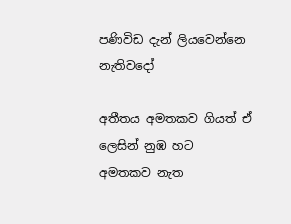පණිවිඩ දැන් ලියවෙන්නෙ නැතිවදෝ

අතීතය අමතකව ගියත් ඒ ලෙසින් නුඹ හට
අමතකව නැත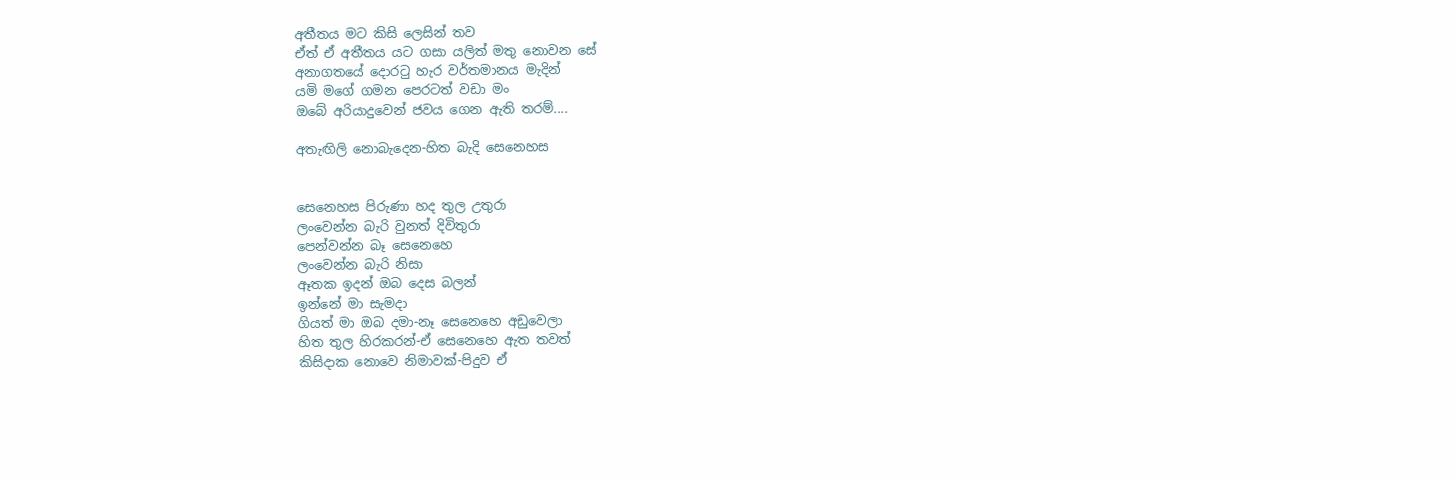අතීතය මට කිසි ලෙසින් තව
ඒත් ඒ අතීතය යට ගසා යලිත් මතු නොවන සේ
අනාගතයේ දොර‍ටු හැර වර්තමානය මැදින්
යමි මගේ ගමන පෙරටත් වඩා මං
ඔබේ අරියාදුවෙන් ජවය ගෙන ඇති තරම්....

අතැඟිලි නොබැදෙන-හිත බැදි සෙනෙහස


සෙනෙහස පිරුණා හද තුල උතුරා
ලංවෙන්න බැරි වුනත් දිවිතුරා
පෙන්වන්න බෑ සෙනෙහෙ
ලංවෙන්න බැරි නිසා
ඈතක ඉදන් ඔබ දෙස බලන්
ඉන්නේ මා සැමදා
ගියත් මා ඔබ දමා-නෑ සෙනෙහෙ අඩුවෙලා
හිත තුල හිරකරන්-ඒ සෙනෙහෙ ඇත තවත්
කිසිදාක නොවෙ නිමාවක්-පිදුව ඒ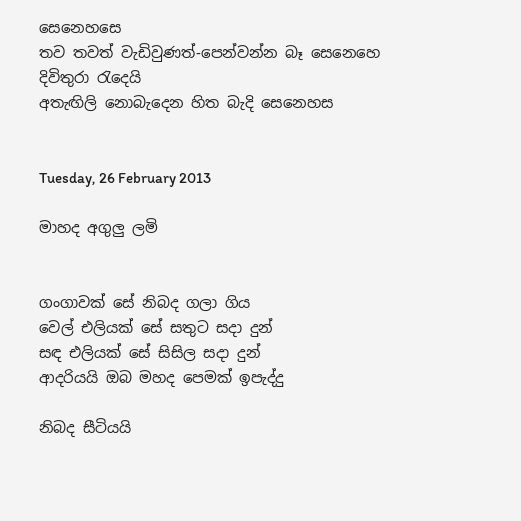සෙනෙහසෙ
තව තවත් වැඩිවුණත්-පෙන්වන්න බෑ සෙනෙහෙ
දිවිතුරා ‍රැදෙයි
අතැඟිලි නොබැදෙන හිත බැදි සෙනෙහස


Tuesday, 26 February 2013

මාහද අගුලු ලමි


ගංගාවක් සේ නිබද ගලා ගිය
වෙල් එලියක් සේ සතුට සදා දුන්
සඳ එලියක් සේ සිසිල සදා දුන්
ආදරියයි ඔබ මහද පෙමක් ඉපැද්දු

නිබද සීටියයි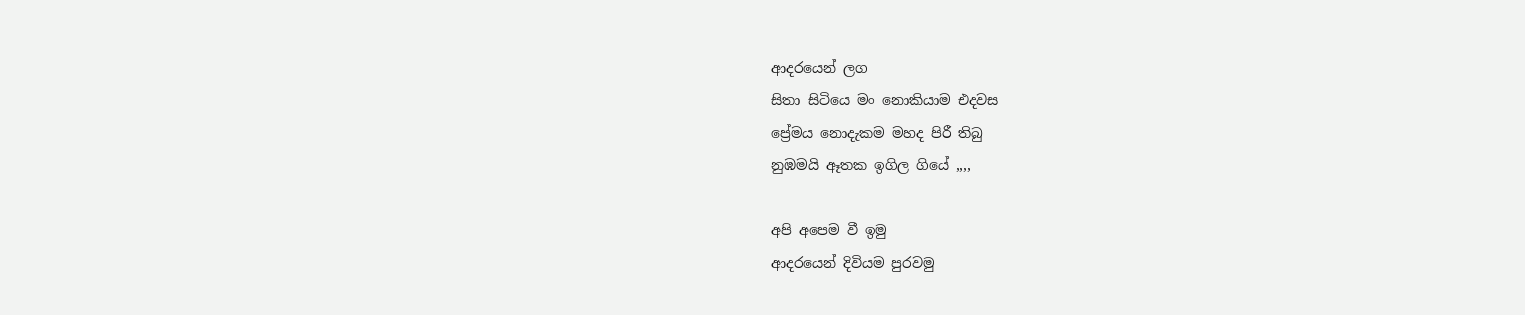ආදරයෙන් ලග
සිතා සිටියෙ මං නොකියාම එදවස
ප්‍රේමය නොදැකම මහද පිරී තිබු
නුඹමයි ඈතක ඉගිල ගියේ ,,,,

අපි අපෙම වී ඉමු
ආදරයෙන් දිවියම පුරවමු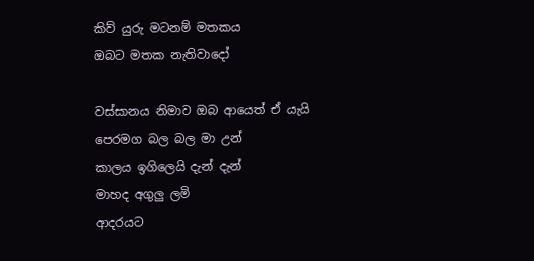කිව් යුරු මටනම් මතකය
ඔබට මතක නැතිවාදෝ

වස්සානය නිමාව ඔබ ආයෙත් ඒ යැයි
පෙරමග බල බල මා උන්
කාලය ඉගිලෙයි දැන් දැන්
මාහද අගුලු ලමි
ආදරයට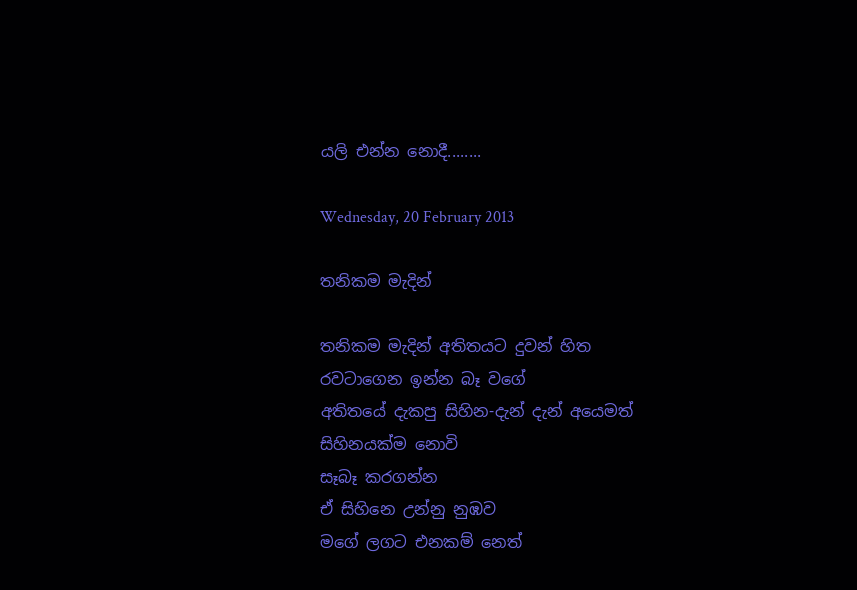යලි එන්න නොදී........

Wednesday, 20 February 2013

තනිකම මැදින්

තනිකම මැදින් අතිතයට දුවන් හිත
රවටාගෙන ඉන්න බෑ වගේ
අතිතයේ දැකපු සිහින-දැන් දැන් අයෙමත්
සිහිනයක්ම නොවි
සෑබෑ කරගන්න
ඒ සිහිනෙ උන්නු නුඹව
මගේ ලගට එනකම් නෙත්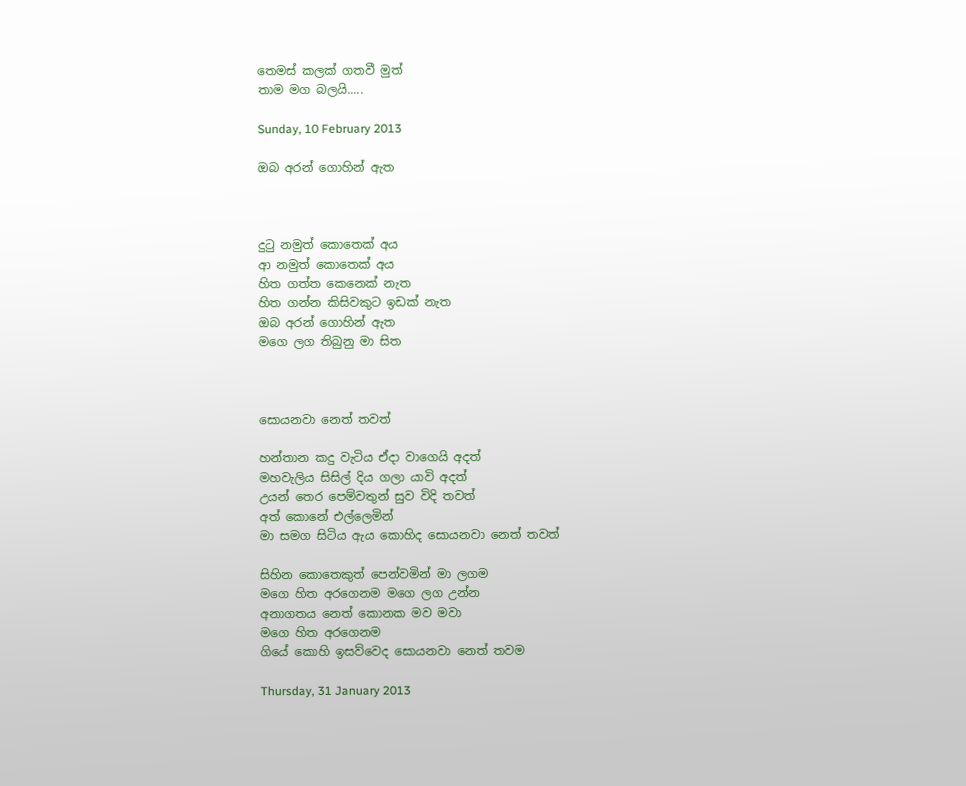තෙමස් කලක් ගතවී මුත්
තාම මග බලයි.....

Sunday, 10 February 2013

ඔබ අරන් ගොහින් ඇත



දු‍ටු නමුත් කොතෙක් අය
ආ නමුත් කොතෙක් අය
හිත ගත්ත කෙනෙක් නැත
හිත ගන්න කිසිවකුට ඉඩක් නැත
ඔබ අරන් ගොහින් ඇත
මගෙ ලග තිබුනු මා සිත



සොයනවා නෙත් තවත්

හන්තාන කදු වැටිය ඒදා වාගෙයි අදත්
මහවැලිය සිසිල් දිය ගලා යාවි අදත්
උයන් තෙර පෙම්වතුන් සුව විදි තවත්
අත් කොනේ එල්ලෙමින්
මා සමග සිටිය ඇය කොහිද සොයනවා නෙත් තවත්

සිහින කොතෙකුත් පෙන්වමින් මා ලගම
මගෙ හිත අරගෙනම මගෙ ලග උන්න
අනාගතය නෙත් කොනක මව මවා
මගෙ හිත අරගෙනම
ගියේ කොහි ඉසව්වෙද සොයනවා නෙත් තවම

Thursday, 31 January 2013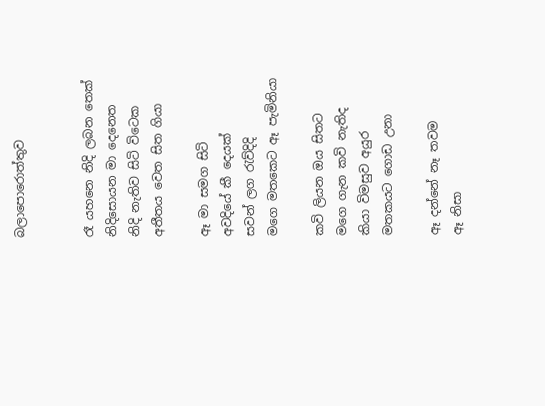බලාපොරොත්තුව


රෑ යහනෙ නිදි ලබන තෙක්
නිදිසොයන මා දෙනෙත
නිදි නැතිව සිටි විටෙක
අතීතය වෙත සිත ගියා

ඈ මා සමග සිටි
අවදියේ කී දෙයක්
සවන් ලග ‍රැව්දිදි
මගෙ මතකෙට ඈ පැමිනියා

කවි ලියන ඔය සිතට
මගෙ ගැන කවි නැතිද
කියා විමසුව අයුර
මතකයට ගොඩ උනා

ඈ දන්නේ නෑ තවම
ඈ නිසා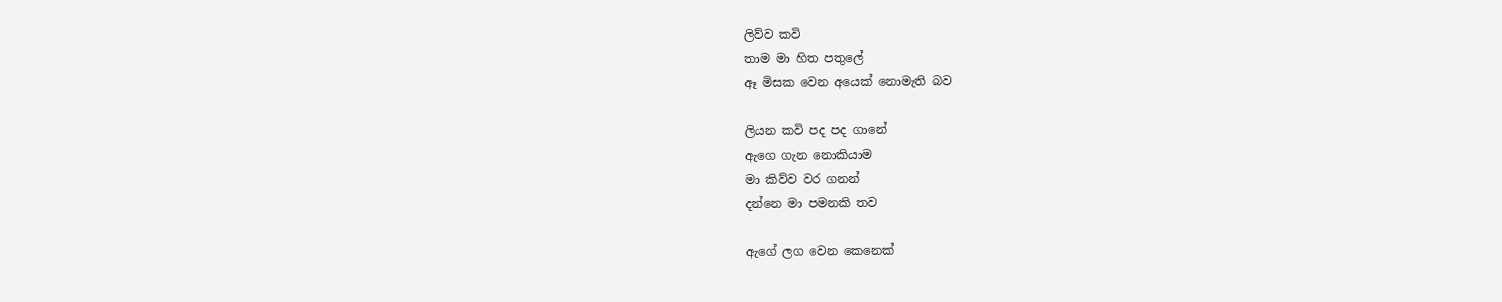ලිව්ව කවි
තාම මා හිත පතුලේ
ඈ මිසක වෙන අයෙක් නොමැති බව

ලියන කවි පද පද ගානේ
ඇගෙ ගැන නොකියාම
මා කිව්ව වර ගනන්
දන්නෙ මා පමනකි තව

ඇගේ ලග වෙන කෙනෙක්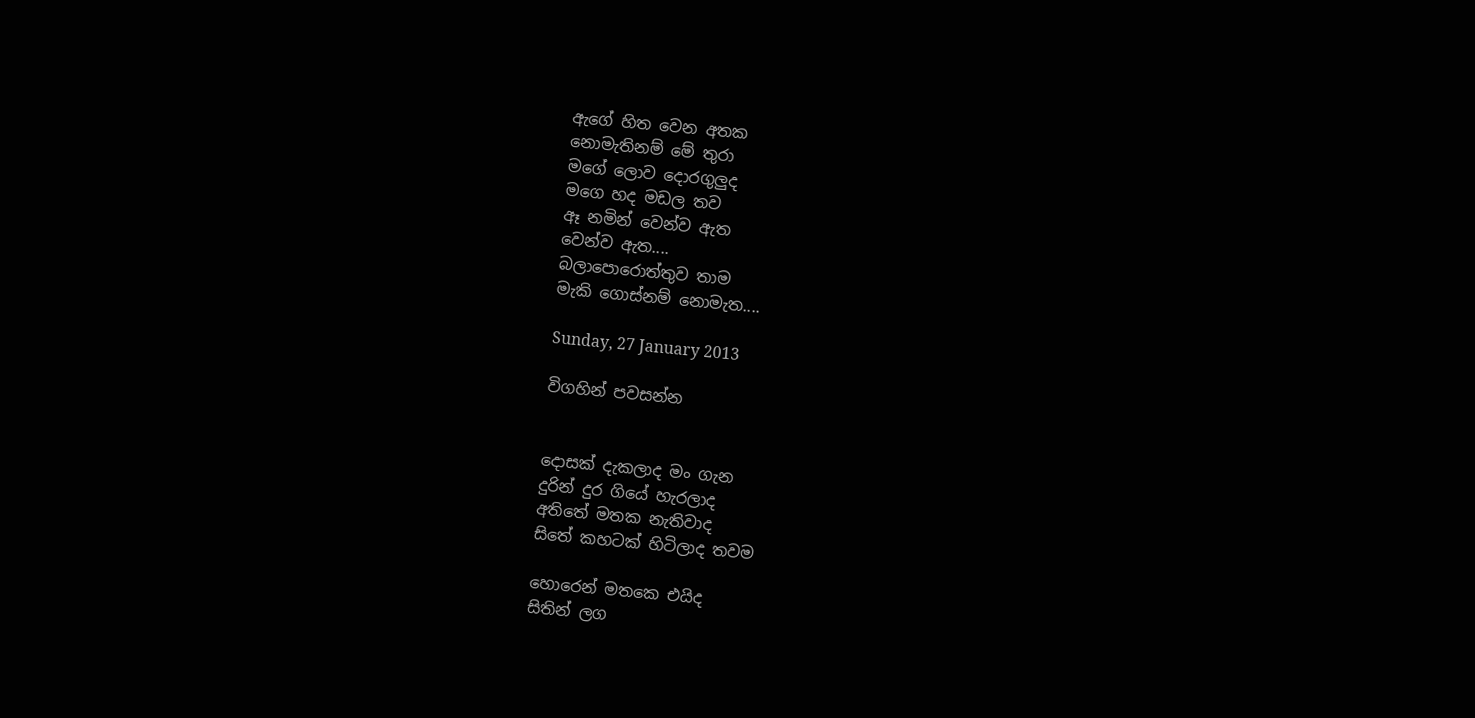ඇගේ හිත වෙන අතක
නොමැතිනම් මේ තුරා
මගේ ලොව දොරගුලුද
මගෙ හද මඩල තව
ඈ නමින් වෙන්ව ඇත
වෙන්ව ඇත....
බලාපොරොත්තුව තාම
මැකි ගොස්නම් නොමැත....

Sunday, 27 January 2013

විගහින් පවසන්න


දොසක් දැකලාද මං ගැන
දුරින් දුර ගියේ හැරලාද
අතිතේ මතක නැතිවාද
සිතේ කහටක් හිටිලාද තවම

හොරෙන් මතකෙ එයිද
සිතින් ලග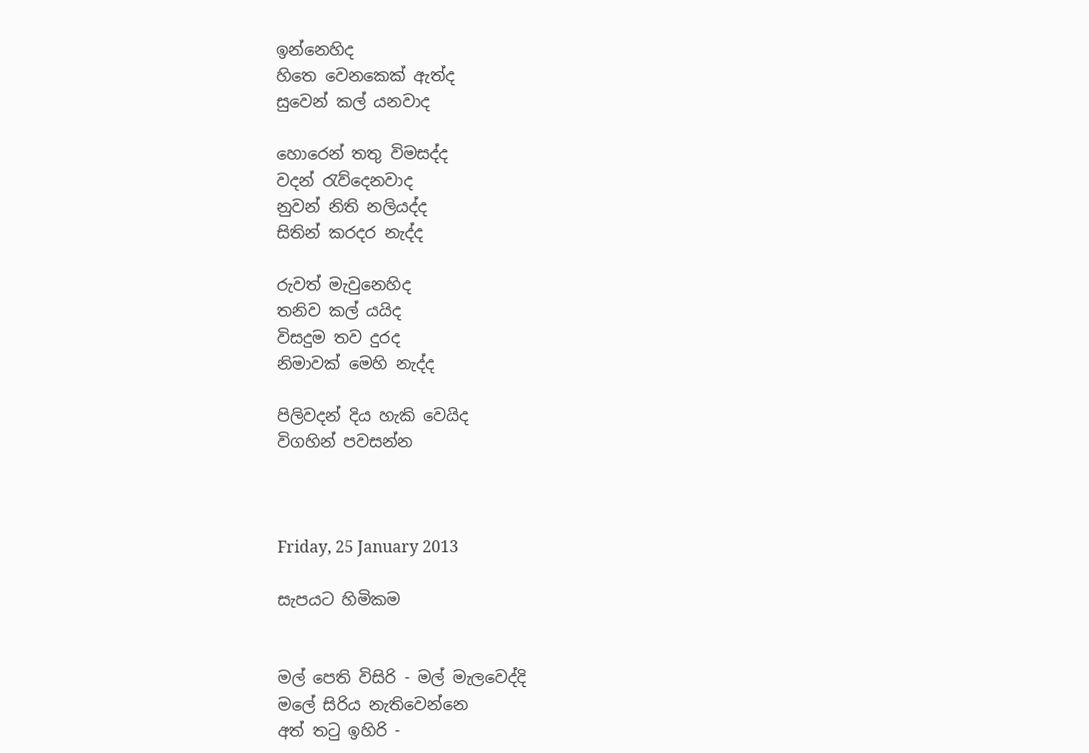ඉන්නෙහිද
හිතෙ වෙනකෙක් ඇත්ද
සුවෙන් කල් යනවාද

හොරෙන් තතු විමසද්ද
වදන් ‍රැව්දෙනවාද
නුවන් නිති නලියද්ද
සිතින් කරදර නැද්ද

රුවත් මැවුනෙහිද
තනිව කල් යයිද
විසදුම තව දුරද
නිමාවක් මෙහි නැද්ද

පිලිවදන් දිය හැකි වෙයිද
විගහින් පවසන්න



Friday, 25 January 2013

සැපයට හිමිකම


මල් පෙති විසිරි - මල් මැලවෙද්දි
මලේ සිරිය නැතිවෙන්නෙ
අත් ත‍ටු ඉහිරි -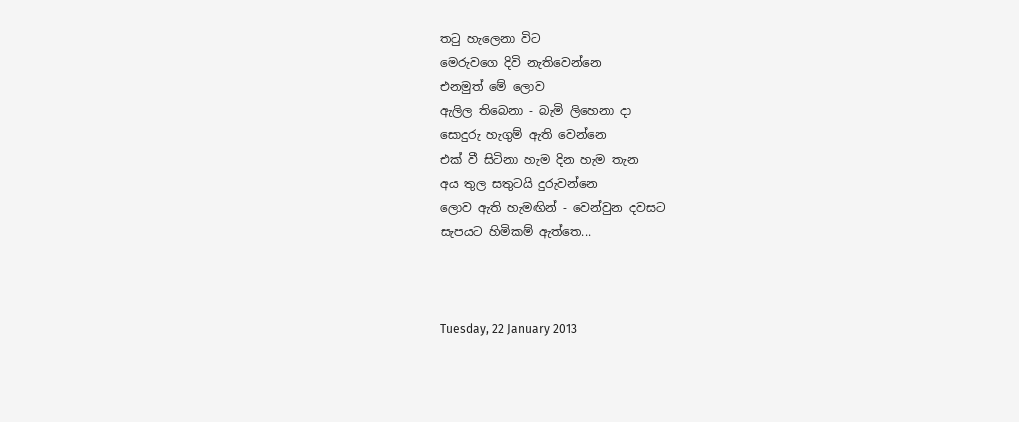ත‍ටු හැලෙනා විට
මෙරුවගෙ දිවි නැතිවෙන්නෙ
එනමුත් මේ ලොව
ඇලිල තිබෙනා - බැමි ලිහෙනා දා
සොදුරු හැගුම් ඇති වෙන්නෙ
එක් වී සිටිනා හැම දින හැම තැන
අය තුල සතුටයි දුරුවන්නෙ
ලොව ඇති හැමඟින් - වෙන්වුන දවසට
සැපයට හිමිකම් ඇත්තෙ...



Tuesday, 22 January 2013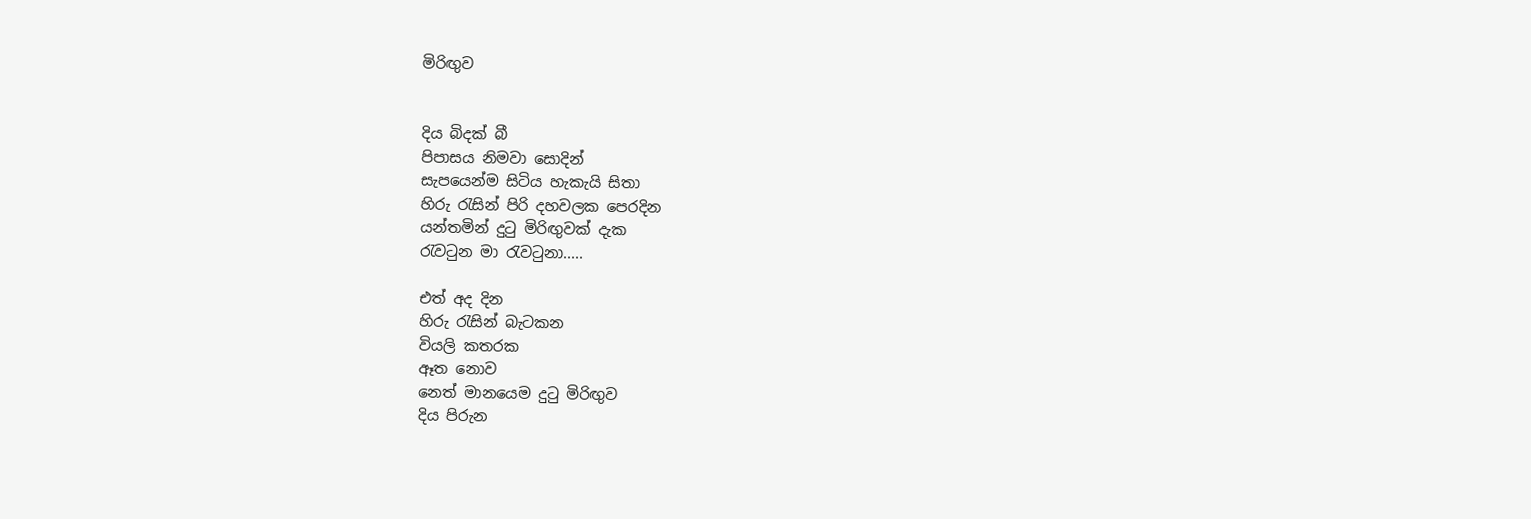මිරිඟුව


දිය බිදක් බී
පිපාසය නිමවා සොදින්
සැපයෙන්ම සිටිය හැකැයි සිතා
හිරු ‍රැසින් පිරි දහවලක පෙරදින
යන්තමින් දු‍ටු මිරිඟුවක් දැක
රැව‍ටුන මා ‍රැව‍ටුනා.....

එත් අද දින
හිරු ‍රැසින් බැටකන
වියලි කතරක
ඈත නොව
නෙත් මානයෙම දු‍ටු මිරිඟුව
දිය පිරුන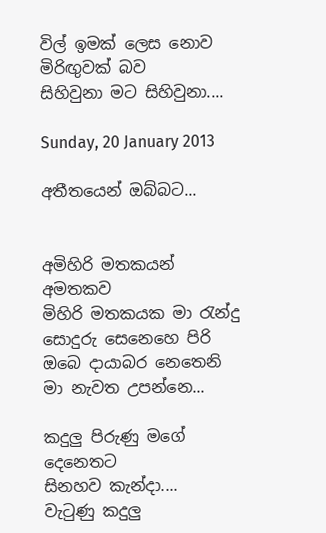විල් ඉමක් ලෙස නොව
මිරිඟුවක් බව
සිහිවුනා මට සිහිවුනා....

Sunday, 20 January 2013

අතීතයෙන් ඔබ්බට...


අමිහිරි මතකයන් අමතකව
මිහිරි මතකයක මා ‍රැන්දු
සොදුරු සෙනෙහෙ පිරි
ඔබෙ දායාබර නෙතෙනි
මා නැවත උපන්නෙ...

කදුලු පිරුණු මගේ දෙනෙතට
සිනහව කැන්දා....
වැ‍ටුණු කදුලු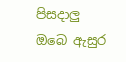පිසදාලු
ඔබෙ ඇසුර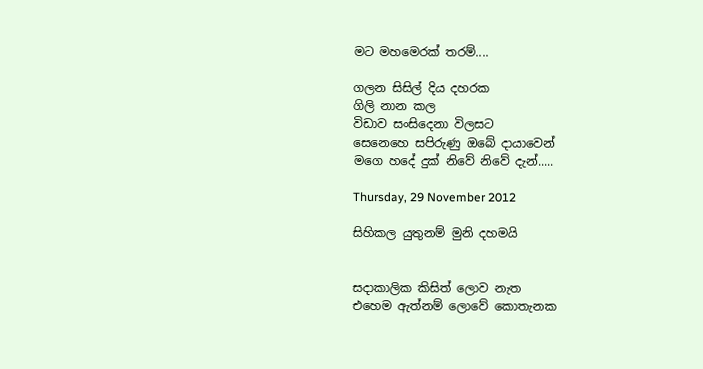මට මහමෙරක් තරම්....

ගලන සිසිල් දිය දහරක
ගිලි නාන කල
විඩාව සංසිදෙනා විලසට
සෙනෙහෙ සපිරුණු ඔබේ දායාවෙන්
මගෙ හදේ දුක් නිවේ නිවේ දැන්.....

Thursday, 29 November 2012

සිහිකල යුතුනම් මුනි දහමයි


සදාකාලික කිසිත් ලොව නැත
එහෙම ඇත්නම් ලොවේ කොතැනක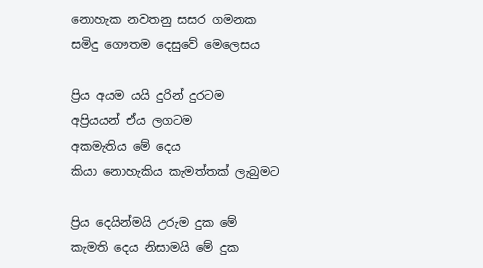නොහැක නවතනු සසර ගමනක
සමිදු ගෞතම දෙසුවේ මෙලෙසය

ප්‍රිය අයම යයි දුරින් දුරටම
අප්‍රියයන් ඒය ලගටම
අකමැතිය මේ දෙය
කියා නොහැකිය කැමත්තක් ලැබුමට

ප්‍රිය දෙයින්මයි උරුම දුක මේ
කැමති දෙය නිසාමයි මේ දුක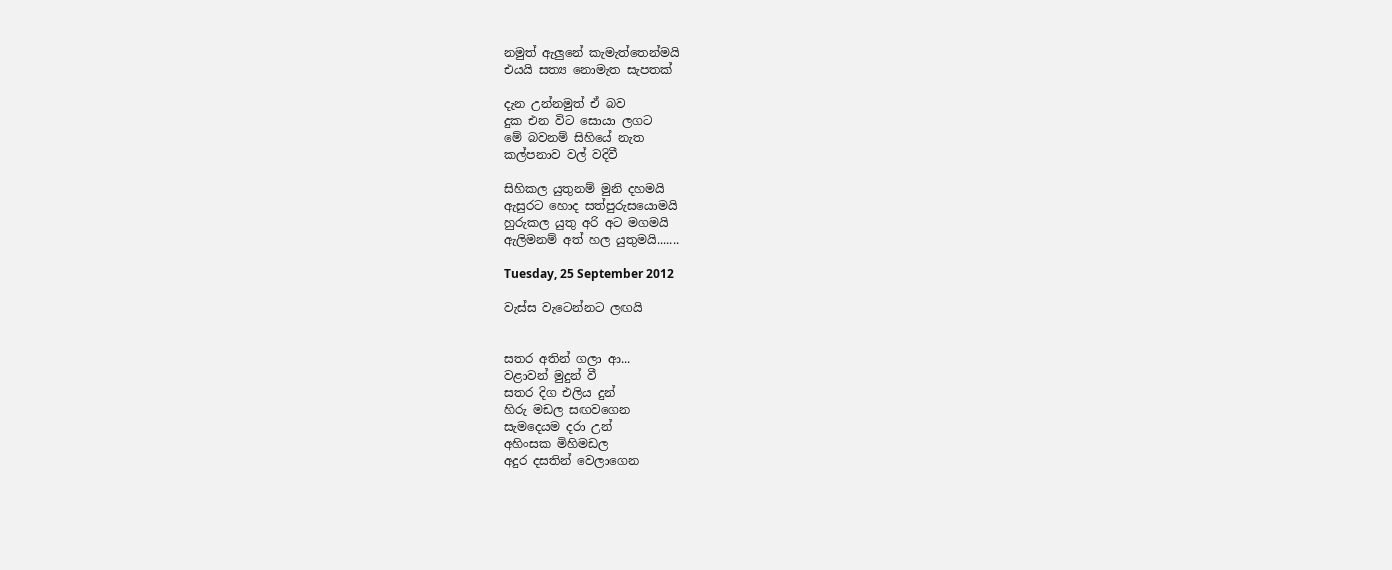නමුත් ඇලුනේ කැමැත්තෙන්මයි
එයයි සත්‍ය නොමැත සැපතක්

දැන උන්නමුත් ඒ බව
දුක එන විට සොයා ලගට
මේ බවනම් සිහියේ නැත
කල්පනාව වල් වදිවී

සිහිකල යුතුනම් මුනි දහමයි
ඇසුරට හොද සත්පුරුසයොමයි
හුරුකල යුතු අරි අට මගමයි
ඇලිමනම් අත් හල යුතුමයි.......

Tuesday, 25 September 2012

වැස්ස වැටෙන්නට ලඟයි


සතර අතින් ගලා ආ...
වළාවන් මුදුන් වී
සතර දිග එලිය දුන්
හිරු මඩල සඟවගෙන
සැමදෙයම දරා උන්
අහිංසක මිහිමඩල
අදුර දසතින් වෙලාගෙන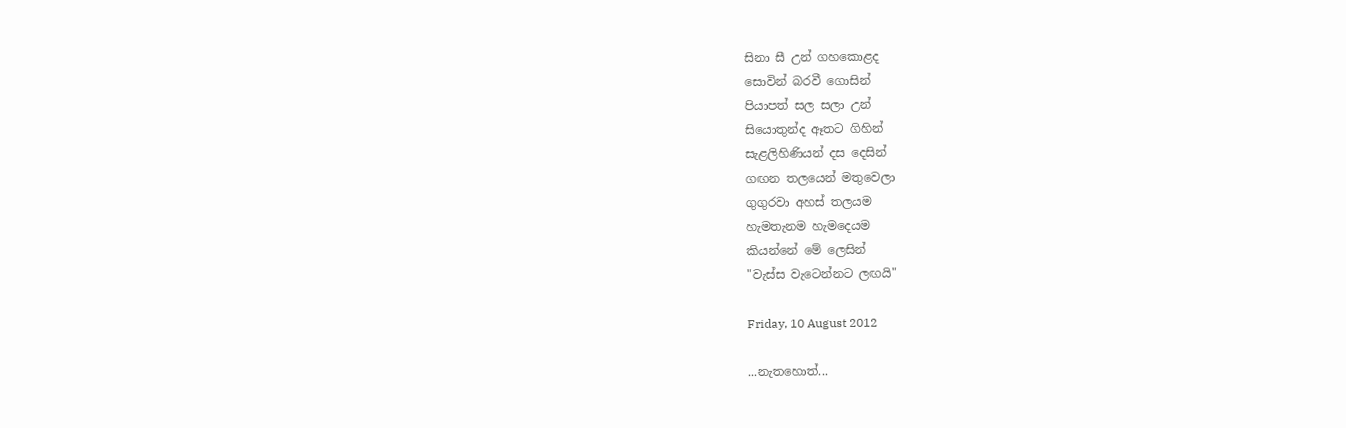සිනා සී උන් ගහකොළද
සොවින් බරවී ගොසින්
පියාපත් සල සලා උන්
සියොතුන්ද ඈතට ගිහින්
සැළලිහිණියන් දස දෙසින්
ගඟන තලයෙන් මතුවෙලා
ගුගුරවා අහස් තලයම
හැමතැනම හැමදෙයම
කියන්නේ මේ ලෙසින්
"වැස්ස වැටෙන්නට ලඟයි"

Friday, 10 August 2012

...නැතහොත්...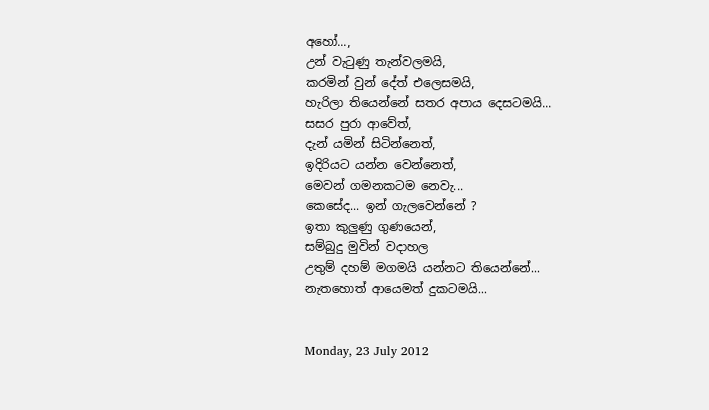අහෝ...,
උන් වැ‍ටුණු තැන්වලමයි,
කරමින් වුන් දේත් එලෙසමයි,
හැරිලා තියෙන්නේ සතර අපාය දෙසටමයි...
සසර පුරා ආවේත්,
දැන් යමින් සිටින්නෙත්,
ඉදිරියට යන්න වෙන්නෙත්,
මෙවන් ගමනකටම නෙවැ...
කෙසේද... ඉන් ගැලවෙන්නේ ?
ඉතා කුලුණු ගුණයෙන්,
සම්බුදු මුවින් වදාහල
උතුම් දහම් මගමයි යන්නට තියෙන්නේ...
නැතහොත් ආයෙමත් දුකටමයි...


Monday, 23 July 2012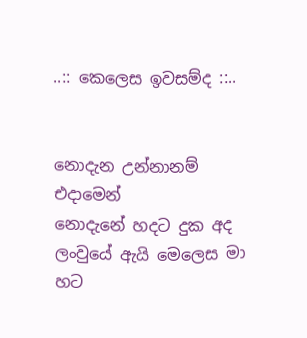..:: කෙලෙස ඉවසම්ද ::..


නොදැන උන්නානම් එදාමෙන්
නොදැනේ හදට දුක අද
ලංවුයේ ඇයි මෙලෙස මා හට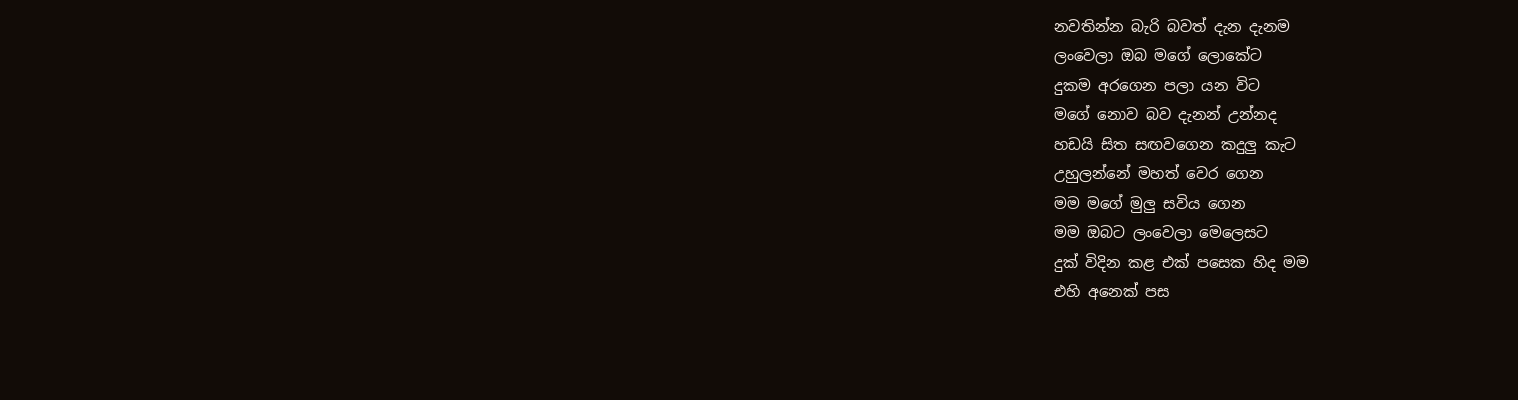නවතින්න බැරි බවත් දැන දැනම
ලංවෙලා ඔබ මගේ ලොකේට
දුකම අරගෙන පලා යන විට
මගේ නොව බව දැනන් උන්නද
හඩයි සිත සඟවගෙන කදුලු කැට
උහුලන්නේ මහත් වෙර ගෙන
මම මගේ මුලු සවිය ගෙන
මම ඔබට ලංවෙලා මෙලෙසට
දුක් විදින කළ එක් පසෙක හිද මම
එහි අනෙක් පස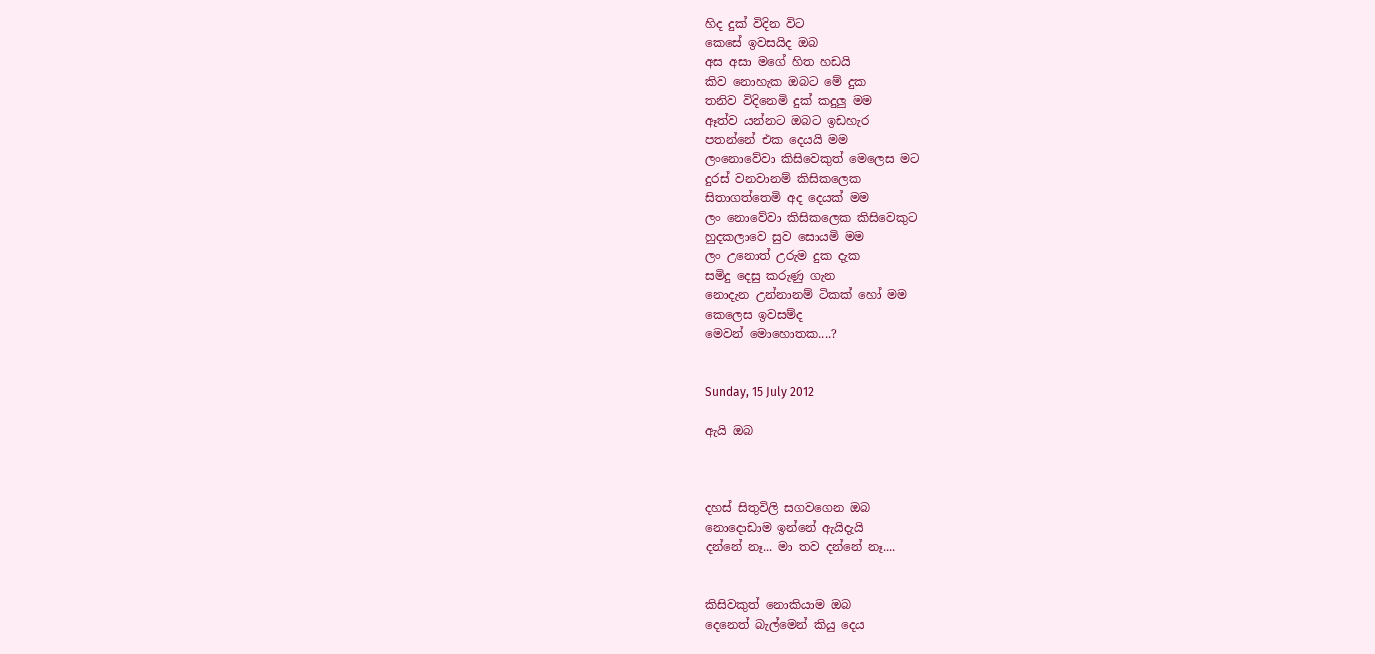හිද දුක් විදින විට
කෙසේ ඉවසයිද ඔබ
අස අසා මගේ හිත හඩයි
කිව නොහැක ඔබට මේ දුක
තනිව විදිනෙමි දුක් කදුලු මම
ඈත්ව යන්නට ඔබට ඉඩහැර
පතන්නේ එක දෙයයි මම
ලංනොවේවා කිසිවෙකුත් මෙලෙස මට
දුරස් වනවානම් කිසිකලෙක
සිතාගත්තෙමි අද දෙයක් මම
ලං නොවේවා කිසිකලෙක කිසිවෙකුට
හුදකලාවෙ සුව සොයමි මම
ලං උනොත් උරුම දුක දැක
සමිදු දෙසු කරුණු ගැන
නොදැන උන්නානම් ටිකක් හෝ මම
කෙලෙස ඉවසම්ද
මෙවන් මොහොතක....?


Sunday, 15 July 2012

ඇයි ඔබ



දහස් සිතුවිලි සගවගෙන ඔබ
නොදොඩාම ඉන්නේ ඇයිදැයි
දන්නේ නෑ... මා තව දන්නේ නෑ....


කිසිවකුත් නොකියාම ඔබ
දෙනෙත් බැල්මෙන් කියු දෙය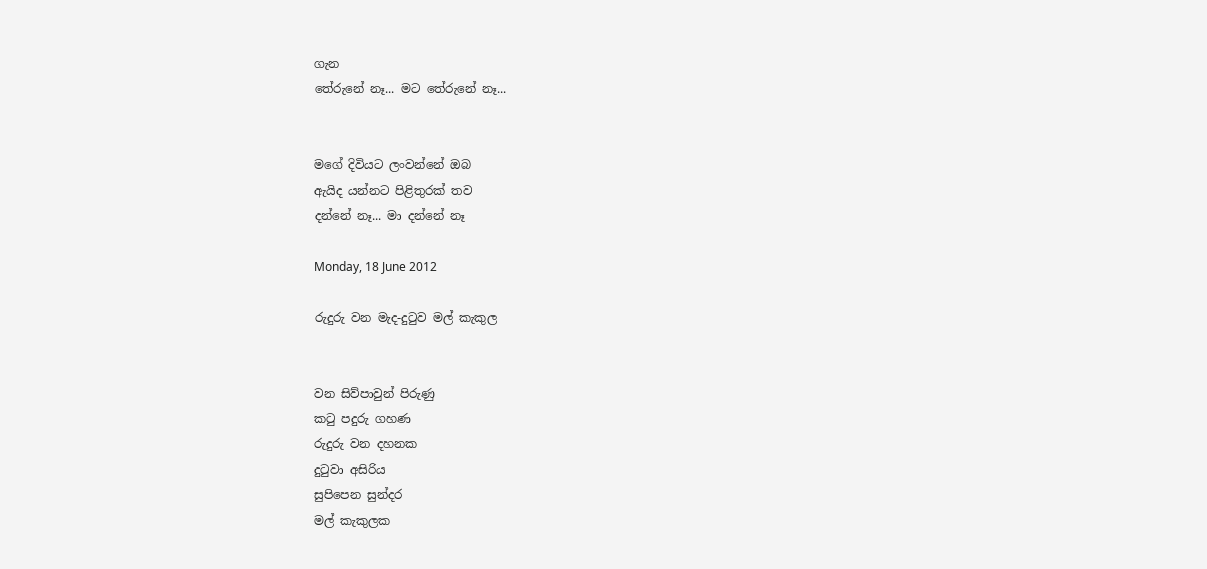ගැන
තේරුනේ නෑ... මට තේරුනේ නෑ...


මගේ දිවියට ලංවන්නේ ඔබ
ඇයිද යන්නට පිළිතුරක් තව
දන්නේ නෑ... මා දන්නේ නෑ

Monday, 18 June 2012

රුදුරු වන මැද-දු‍ටුව මල් කැකුල


වන සිව්පාවුන් පිරුණු
ක‍ටු පදුරු ගහණ
රුදුරු වන දහනක
දු‍ටුවා අසිරිය
සුපිපෙන සුන්දර
මල් කැකුලක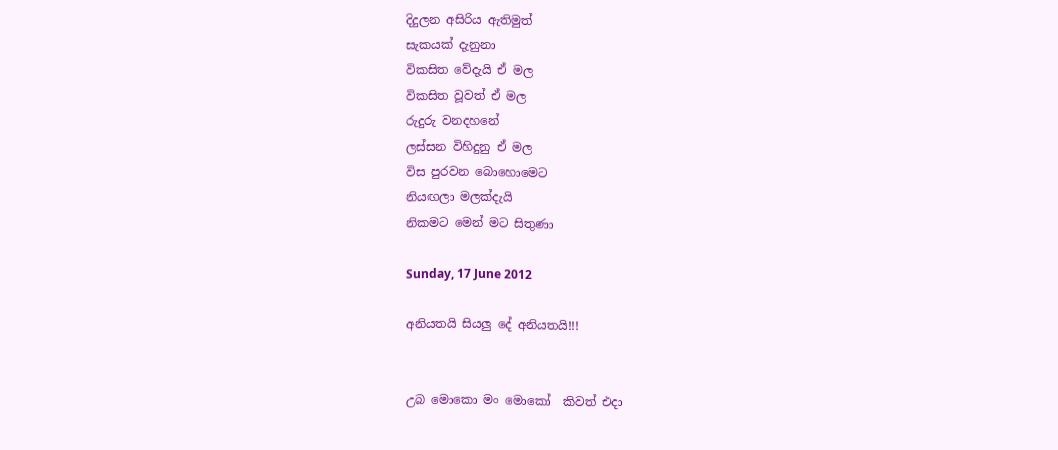දිදුලන අසිරිය ඇතිමුත්
සැකයක් දැනුනා
විකසිත වේදැයි ඒ මල
විකසිත වූවත් ඒ මල
රුදුරු වනදහනේ
ලස්සන විහිදුනු ඒ මල
විස පුරවන බොහොමෙට
නියඟලා මලක්දැයි
නිකමට මෙන් මට සිතුණා

Sunday, 17 June 2012

අනියතයි සියලු දේ අනියතයි!!!


උබ මොකො මං මොකෝ  කිවත් එදා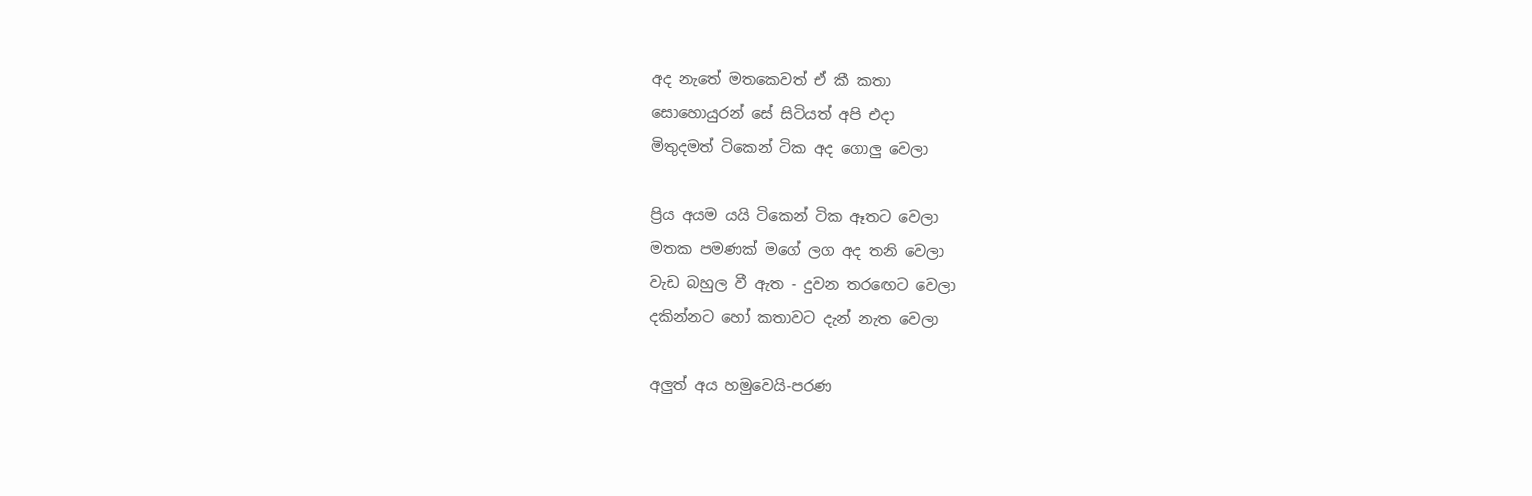අද නැතේ මතකෙවත් ඒ කී කතා
සොහොයුරන් සේ සිටියත් අපි එදා
මිතුදමත් ටිකෙන් ටික අද ගොලු වෙලා

ප්‍රිය අයම යයි ටිකෙන් ටික ඈතට වෙලා
මතක පමණක් මගේ ලග අද තනි වෙලා
වැඩ බහුල වී ඇත - දුවන තර‍ඟෙට වෙලා
දකින්නට හෝ කතාවට දැන් නැත වෙලා

අලුත් අය හමුවෙයි-පරණ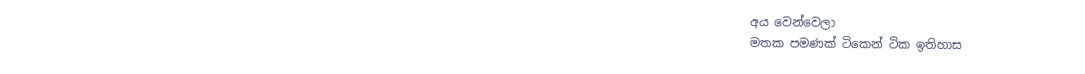අය වෙන්වෙලා
මතක පමණක් ටිකෙන් ටික ඉතිහාස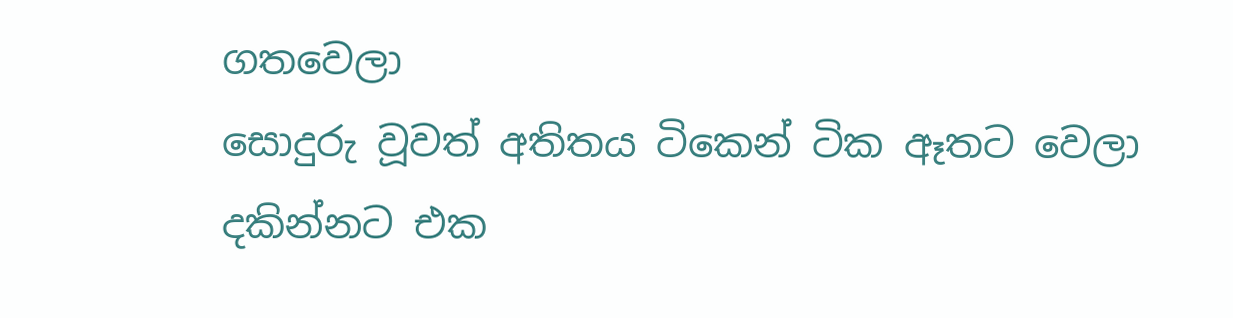ගතවෙලා
සොදුරු වූවත් අතිතය ටිකෙන් ටික ඈතට වෙලා
දකින්නට එක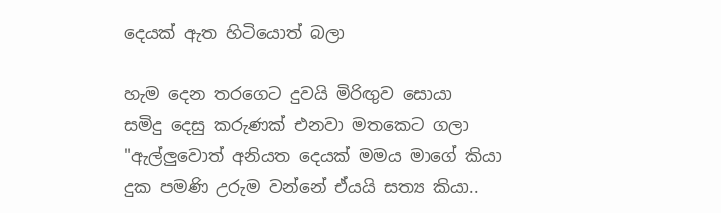දෙයක් ඇත හිටියොත් බලා

හැම දෙන තරගෙට දුවයි මිරිඟුව සොයා
සමිදු දෙසු කරුණක් එනවා මතකෙට ගලා
"ඇල්ලුවොත් අනියත දෙයක් මමය මාගේ කියා
දුක පමණි උරුම වන්නේ ඒයයි සත්‍ය කියා..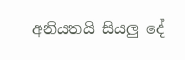අනියතයි සියලු දේ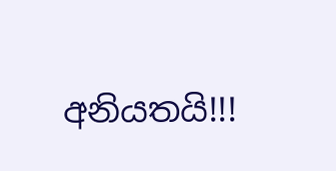අනියතයි!!!